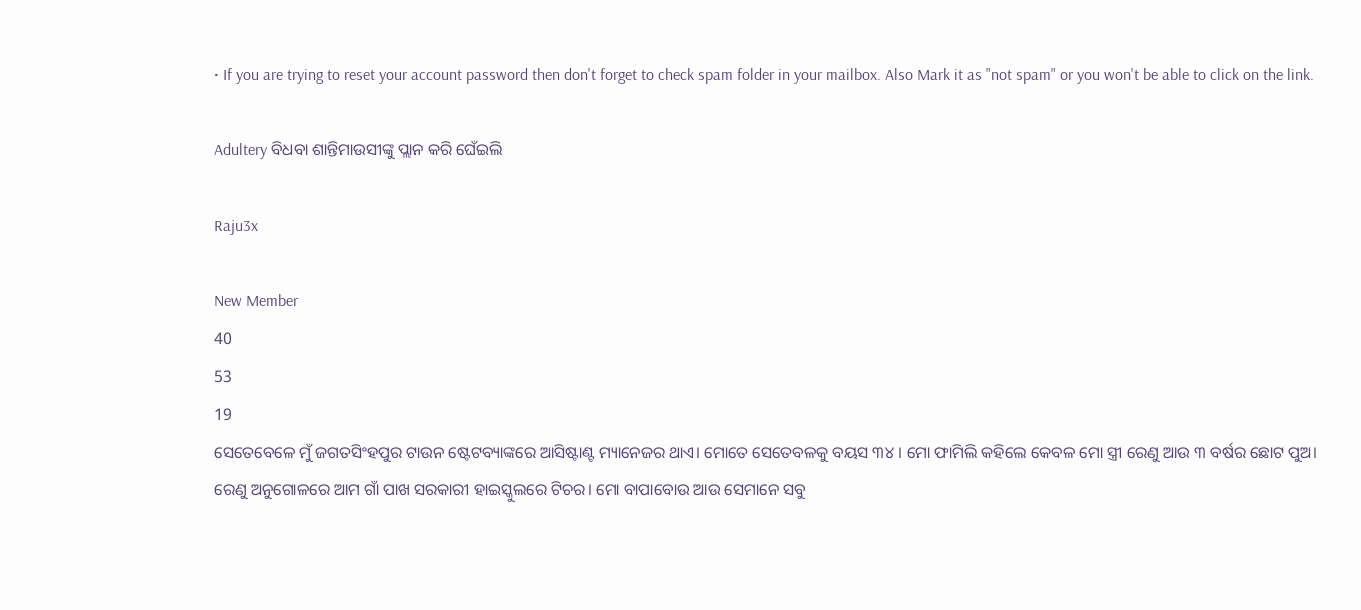• If you are trying to reset your account password then don't forget to check spam folder in your mailbox. Also Mark it as "not spam" or you won't be able to click on the link.

Adultery ବିଧବା ଶାନ୍ତିମାଉସୀଙ୍କୁ ପ୍ଲାନ କରି ଘେଁଇଲି

Raju3x

New Member
40
53
19
ସେତେବେଳେ ମୁଁ ଜଗତସିଂହପୁର ଟାଉନ ଷ୍ଟେଟବ୍ୟାଙ୍କରେ ଆସିଷ୍ଟାଣ୍ଟ ମ୍ୟାନେଜର ଥାଏ। ମୋତେ ସେତେବଳକୁ ବୟସ ୩୪ । ମୋ ଫାମିଲି କହିଲେ କେବଳ ମୋ ସ୍ତ୍ରୀ ରେଣୁ ଆଉ ୩ ବର୍ଷର ଛୋଟ ପୁଅ। ରେଣୁ ଅନୁଗୋଳରେ ଆମ ଗାଁ ପାଖ ସରକାରୀ ହାଇସ୍କୁଲରେ ଟିଚର। ମୋ ବାପାବୋଉ ଆଉ ସେମାନେ ସବୁ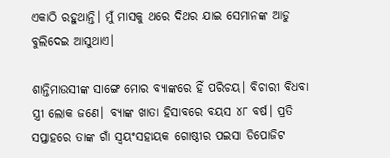ଏକାଠି ରହୁଥାନ୍ତି। ମୁଁ ମାସକୁ ଥରେ ଦିଥର ଯାଇ ସେମାନଙ୍କ ଆଡୁ ବୁଲିଦେଇ ଆସୁଥାଏ।

ଶାନ୍ତିମାଉସୀଙ୍କ ସାଙ୍ଗେ ମୋର ବ୍ୟାଙ୍କରେ ହିଁ ପରିଚୟ। ବିଚାରୀ ବିଧବା ସ୍ତ୍ରୀ ଲୋକ ଜଣେ। ବ୍ୟାଙ୍କ ଖାତା ହିସାବରେ ବୟସ ୪୮ ବର୍ଷ। ପ୍ରତି ସପ୍ତାହରେ ତାଙ୍କ ଗାଁ ସ୍ଵୟଂସହାୟକ ଗୋଷ୍ଠୀର ପଇସା ଡିପୋଜିଟ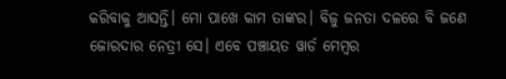କରିବାକୁ ଆସନ୍ତି। ମୋ ପାଖେ କାମ ତାଙ୍କର। ବିଜୁ ଜନତା ଦଳରେ ବି ଜଣେ ଜୋରଦାର ନେତ୍ରୀ ସେ। ଏବେ ପଞ୍ଚାୟତ ୱାର୍ଡ ମେମ୍ବର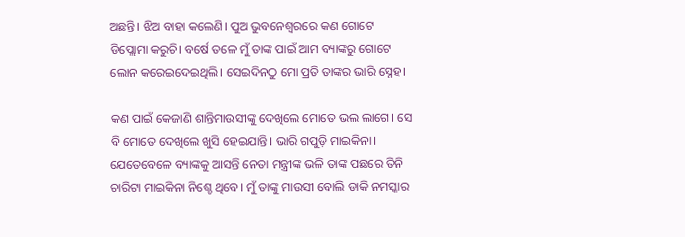ଅଛନ୍ତି। ଝିଅ ବାହା କଲେଣି। ପୁଅ ଭୁବନେଶ୍ୱରରେ କଣ ଗୋଟେ ଡିପ୍ଲୋମା କରୁଚି। ବର୍ଷେ ତଳେ ମୁଁ ତାଙ୍କ ପାଇଁ ଆମ ବ୍ୟାଙ୍କରୁ ଗୋଟେ ଲୋନ କରେଇଦେଇଥିଲି। ସେଇଦିନଠୁ ମୋ ପ୍ରତି ତାଙ୍କର ଭାରି ସ୍ନେହ।

କଣ ପାଇଁ କେଜାଣି ଶାନ୍ତିମାଉସୀଙ୍କୁ ଦେଖିଲେ ମୋତେ ଭଲ ଲାଗେ। ସେ ବି ମୋତେ ଦେଖିଲେ ଖୁସି ହେଇଯାନ୍ତି। ଭାରି ଗପୁଡ଼ି ମାଇକିନା। ଯେତେବେଳେ ବ୍ୟାଙ୍କକୁ ଆସନ୍ତି ନେତା ମନ୍ତ୍ରୀଙ୍କ ଭଳି ତାଙ୍କ ପଛରେ ତିନି ଚାରିଟା ମାଇକିନା ନିଶ୍ଚେ ଥିବେ। ମୁଁ ତାଙ୍କୁ ମାଉସୀ ବୋଲି ଡାକି ନମସ୍କାର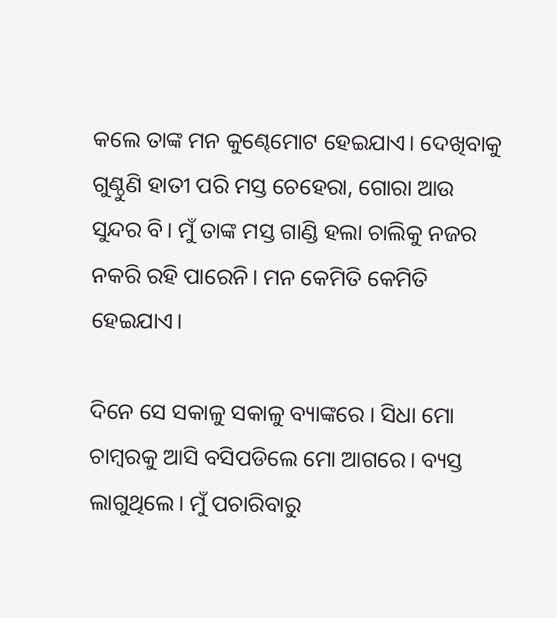କଲେ ତାଙ୍କ ମନ କୁଣ୍ଢେମୋଟ ହେଇଯାଏ। ଦେଖିବାକୁ ଗୁଣ୍ଠୁଣି ହାତୀ ପରି ମସ୍ତ ଚେହେରା, ଗୋରା ଆଉ ସୁନ୍ଦର ବି। ମୁଁ ତାଙ୍କ ମସ୍ତ ଗାଣ୍ଡି ହଲା ଚାଲିକୁ ନଜର ନକରି ରହି ପାରେନି। ମନ କେମିତି କେମିତି ହେଇଯାଏ।

ଦିନେ ସେ ସକାଳୁ ସକାଳୁ ବ୍ୟାଙ୍କରେ । ସିଧା ମୋ ଚାମ୍ବରକୁ ଆସି ବସିପଡିଲେ ମୋ ଆଗରେ। ବ୍ୟସ୍ତ ଲାଗୁଥିଲେ। ମୁଁ ପଚାରିବାରୁ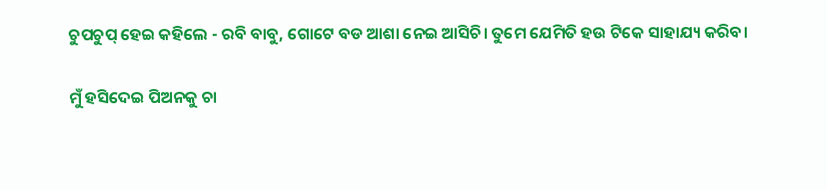ଚୁପଚୁପ୍ ହେଇ କହିଲେ - ରବି ବାବୁ, ଗୋଟେ ବଡ ଆଶା ନେଇ ଆସିଚି। ତୁମେ ଯେମିତି ହଉ ଟିକେ ସାହାଯ୍ୟ କରିବ।

ମୁଁ ହସିଦେଇ ପିଅନକୁ ଚା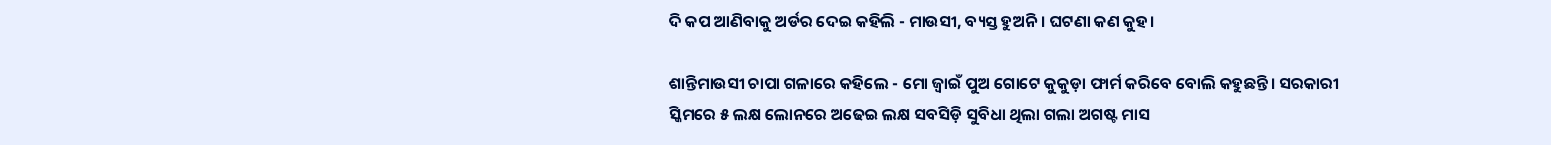ଦି କପ ଆଣିବାକୁ ଅର୍ଡର ଦେଇ କହିଲି - ମାଉସୀ, ବ୍ୟସ୍ତ ହୁଅନି। ଘଟଣା କଣ କୁହ।

ଶାନ୍ତିମାଉସୀ ଚାପା ଗଳାରେ କହିଲେ - ମୋ ଜ୍ବାଇଁ ପୁଅ ଗୋଟେ କୁକୁଡ଼ା ଫାର୍ମ କରିବେ ବୋଲି କହୁଛନ୍ତି। ସରକାରୀ ସ୍କିମରେ ୫ ଲକ୍ଷ ଲୋନରେ ଅଢେଇ ଲକ୍ଷ ସବସିଡ଼ି ସୁବିଧା ଥିଲା ଗଲା ଅଗଷ୍ଟ ମାସ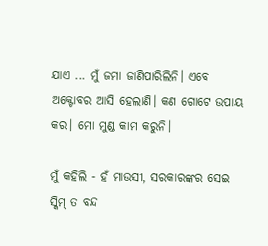ଯାଏ ... ମୁଁ ଜମା ଜାଣିପାରିଲିନି। ଏବେ ଅକ୍ଟୋବର ଆସି ହେଲାଣି। କଣ ଗୋଟେ ଉପାୟ କର। ମୋ ମୁଣ୍ଡ କାମ କରୁନି।

ମୁଁ କହିଲି - ହଁ ମାଉସୀ, ସରକାରଙ୍କର ସେଇ ସ୍କିମ୍ ତ ବନ୍ଦ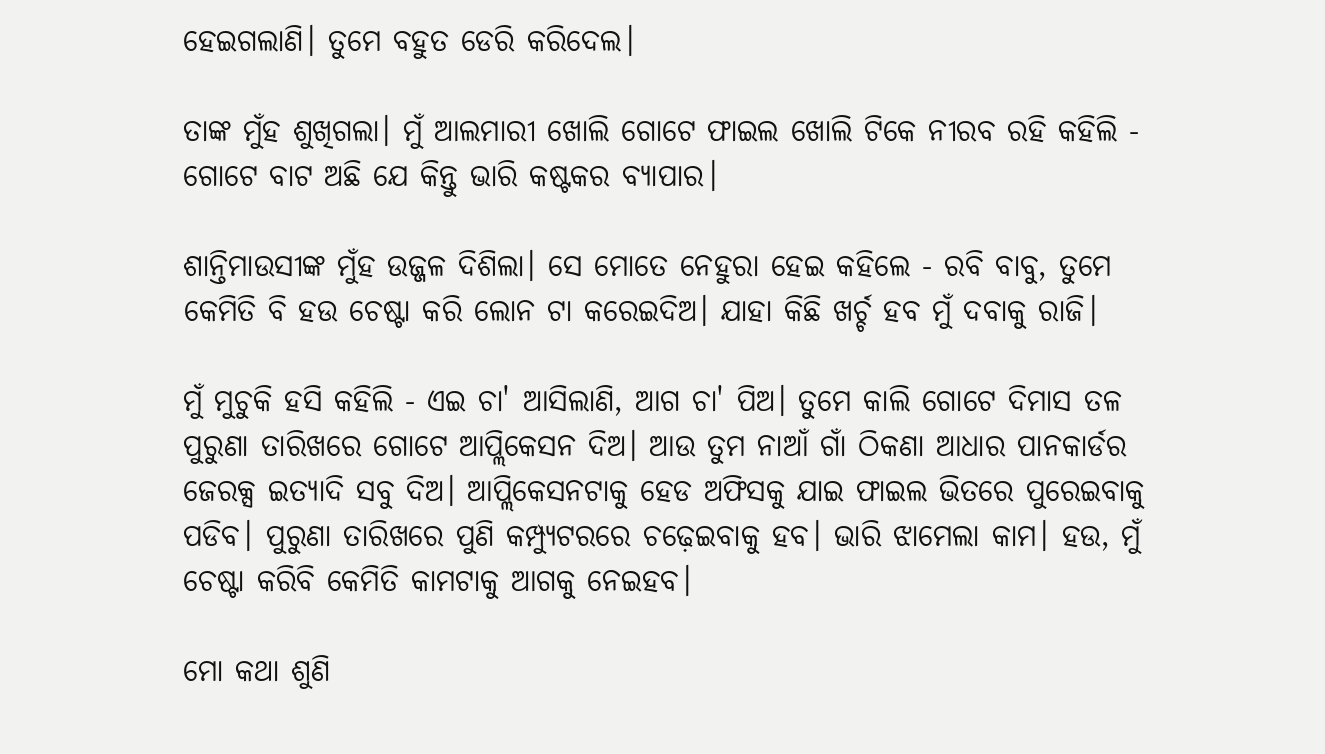ହେଇଗଲାଣି। ତୁମେ ବହୁତ ଡେରି କରିଦେଲ।

ତାଙ୍କ ମୁଁହ ଶୁଖିଗଲା। ମୁଁ ଆଲମାରୀ ଖୋଲି ଗୋଟେ ଫାଇଲ ଖୋଲି ଟିକେ ନୀରବ ରହି କହିଲି - ଗୋଟେ ବାଟ ଅଛି ଯେ କିନ୍ତୁ ଭାରି କଷ୍ଟକର ବ୍ୟାପାର।

ଶାନ୍ତିମାଉସୀଙ୍କ ମୁଁହ ଉଜ୍ଜଳ ଦିଶିଲା। ସେ ମୋତେ ନେହୁରା ହେଇ କହିଲେ - ରବି ବାବୁ, ତୁମେ କେମିତି ବି ହଉ ଚେଷ୍ଟା କରି ଲୋନ ଟା କରେଇଦିଅ। ଯାହା କିଛି ଖର୍ଚ୍ଚ ହବ ମୁଁ ଦବାକୁ ରାଜି।

ମୁଁ ମୁଚୁକି ହସି କହିଲି - ଏଇ ଚା' ଆସିଲାଣି, ଆଗ ଚା' ପିଅ। ତୁମେ କାଲି ଗୋଟେ ଦିମାସ ତଳ ପୁରୁଣା ତାରିଖରେ ଗୋଟେ ଆପ୍ଲିକେସନ ଦିଅ। ଆଉ ତୁମ ନାଆଁ ଗାଁ ଠିକଣା ଆଧାର ପାନକାର୍ଡର ଜେରକ୍ସ ଇତ୍ୟାଦି ସବୁ ଦିଅ। ଆପ୍ଲିକେସନଟାକୁ ହେଡ ଅଫିସକୁ ଯାଇ ଫାଇଲ ଭିତରେ ପୁରେଇବାକୁ ପଡିବ। ପୁରୁଣା ତାରିଖରେ ପୁଣି କମ୍ପ୍ୟୁଟରରେ ଚଢ଼େଇବାକୁ ହବ। ଭାରି ଝାମେଲା କାମ। ହଉ, ମୁଁ ଚେଷ୍ଟା କରିବି କେମିତି କାମଟାକୁ ଆଗକୁ ନେଇହବ।

ମୋ କଥା ଶୁଣି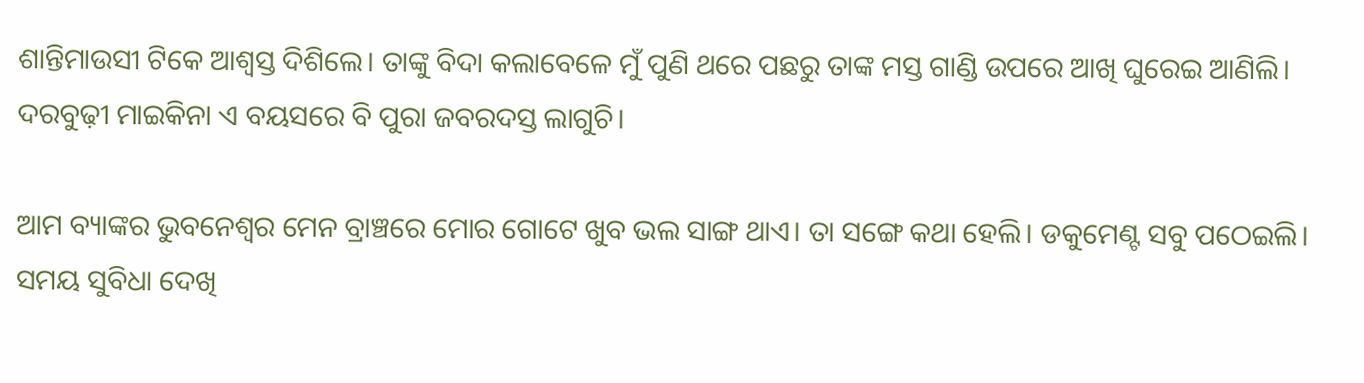ଶାନ୍ତିମାଉସୀ ଟିକେ ଆଶ୍ବସ୍ତ ଦିଶିଲେ। ତାଙ୍କୁ ବିଦା କଲାବେଳେ ମୁଁ ପୁଣି ଥରେ ପଛରୁ ତାଙ୍କ ମସ୍ତ ଗାଣ୍ଡି ଉପରେ ଆଖି ଘୁରେଇ ଆଣିଲି। ଦରବୁଢ଼ୀ ମାଇକିନା ଏ ବୟସରେ ବି ପୁରା ଜବରଦସ୍ତ ଲାଗୁଚି।

ଆମ ବ୍ୟାଙ୍କର ଭୁବନେଶ୍ୱର ମେନ ବ୍ରାଞ୍ଚରେ ମୋର ଗୋଟେ ଖୁବ ଭଲ ସାଙ୍ଗ ଥାଏ। ତା ସଙ୍ଗେ କଥା ହେଲି। ଡକୁମେଣ୍ଟ ସବୁ ପଠେଇଲି। ସମୟ ସୁବିଧା ଦେଖି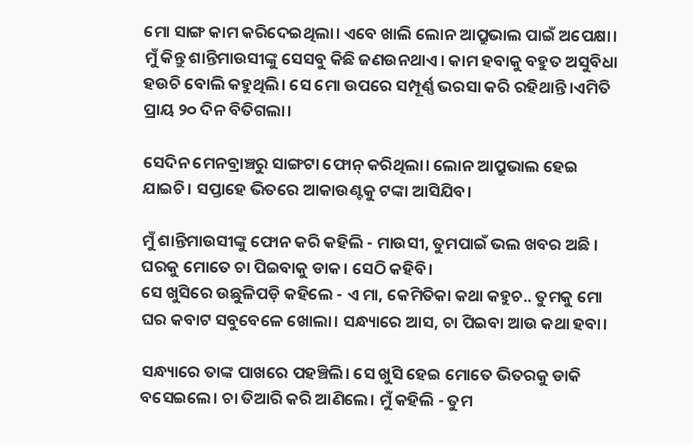ମୋ ସାଙ୍ଗ କାମ କରିଦେଇଥିଲା। ଏବେ ଖାଲି ଲୋନ ଆପ୍ରୁଭାଲ ପାଇଁ ଅପେକ୍ଷା। ମୁଁ କିନ୍ତୁ ଶାନ୍ତିମାଉସୀଙ୍କୁ ସେସବୁ କିଛି ଜଣଉନଥାଏ। କାମ ହବାକୁ ବହୁତ ଅସୁବିଧା ହଉଚି ବୋଲି କହୁଥିଲି। ସେ ମୋ ଉପରେ ସମ୍ପୂର୍ଣ୍ଣ ଭରସା କରି ରହିଥାନ୍ତି।ଏମିତି ପ୍ରାୟ ୨୦ ଦିନ ବିତିଗଲା।

ସେଦିନ ମେନବ୍ରାଞ୍ଚରୁ ସାଙ୍ଗଟା ଫୋନ୍ କରିଥିଲା। ଲୋନ ଆପ୍ରୁଭାଲ ହେଇ ଯାଇଚି। ସପ୍ତାହେ ଭିତରେ ଆକାଉଣ୍ଟକୁ ଟଙ୍କା ଆସିଯିବ।

ମୁଁ ଶାନ୍ତିମାଉସୀଙ୍କୁ ଫୋନ କରି କହିଲି - ମାଉସୀ, ତୁମପାଇଁ ଭଲ ଖବର ଅଛି । ଘରକୁ ମୋତେ ଚା ପିଇବାକୁ ଡାକ। ସେଠି କହିବି।
ସେ ଖୁସିରେ ଉଛୁଳିପଡ଼ି କହିଲେ - ଏ ମା, କେମିତିକା କଥା କହୁଚ.. ତୁମକୁ ମୋ ଘର କବାଟ ସବୁବେଳେ ଖୋଲା। ସନ୍ଧ୍ୟାରେ ଆସ, ଚା ପିଇବା ଆଉ କଥା ହବା।

ସନ୍ଧ୍ୟାରେ ତାଙ୍କ ପାଖରେ ପହଞ୍ଚିଲି। ସେ ଖୁସି ହେଇ ମୋତେ ଭିତରକୁ ଡାକି ବସେଇଲେ। ଚା ତିଆରି କରି ଆଣିଲେ। ମୁଁ କହିଲି - ତୁମ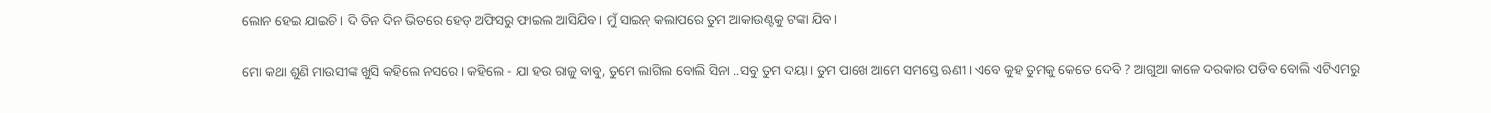ଲୋନ ହେଇ ଯାଇଚି। ଦି ତିନ ଦିନ ଭିତରେ ହେଡ୍ ଅଫିସରୁ ଫାଇଲ ଆସିଯିବ। ମୁଁ ସାଇନ୍ କଲାପରେ ତୁମ ଆକାଉଣ୍ଟକୁ ଟଙ୍କା ଯିବ।

ମୋ କଥା ଶୁଣି ମାଉସୀଙ୍କ ଖୁସି କହିଲେ ନସରେ। କହିଲେ - ଯା ହଉ ରାଜୁ ବାବୁ, ତୁମେ ଲାଗିଲ ବୋଲି ସିନା ..ସବୁ ତୁମ ଦୟା। ତୁମ ପାଖେ ଆମେ ସମସ୍ତେ ଋଣୀ। ଏବେ କୁହ ତୁମକୁ କେତେ ଦେବି ? ଆଗୁଆ କାଳେ ଦରକାର ପଡିବ ବୋଲି ଏଟିଏମରୁ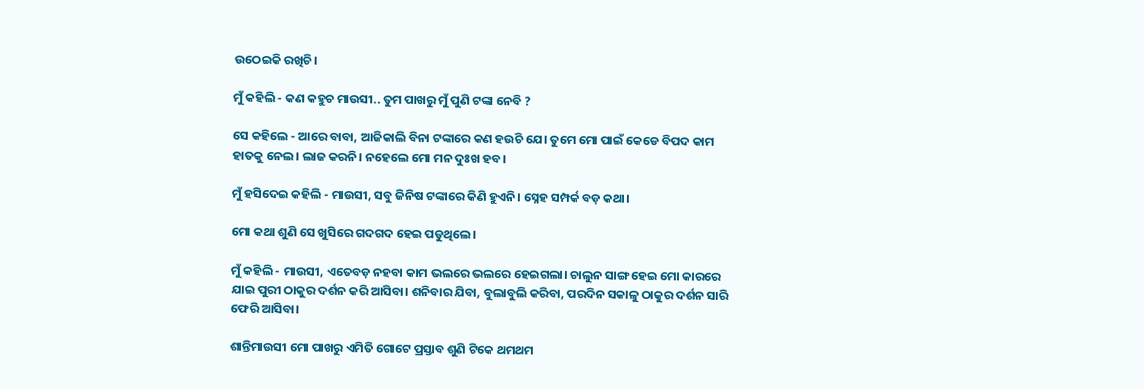ଉଠେଇକି ରଖିଚି।

ମୁଁ କହିଲି - କଣ କହୁଚ ମାଉସୀ.. ତୁମ ପାଖରୁ ମୁଁ ପୁଣି ଟଙ୍କା ନେବି ?

ସେ କହିଲେ - ଆରେ ବାବା, ଆଜିକାଲି ବିନା ଟଙ୍କାରେ କଣ ହଉଚି ଯେ। ତୁମେ ମୋ ପାଇଁ କେଡେ ବିପଦ କାମ ହାତକୁ ନେଲ। ଲାଜ କରନି। ନହେଲେ ମୋ ମନ ଦୁଃଖ ହବ।

ମୁଁ ହସିଦେଇ କହିଲି - ମାଉସୀ, ସବୁ ଜିନିଷ ଟଙ୍କାରେ କିଣି ହୁଏନି। ସ୍ନେହ ସମ୍ପର୍କ ବଡ଼ କଥା।

ମୋ କଥା ଶୁଣି ସେ ଖୁସିରେ ଗଦଗଦ ହେଇ ପଡୁଥିଲେ।

ମୁଁ କହିଲି - ମାଉସୀ, ଏତେବଡ଼ ନହବା କାମ ଭଲରେ ଭଲରେ ହେଇଗଲା। ଚାଲୁନ ସାଙ୍ଗ ହେଇ ମୋ କାରରେ ଯାଇ ପୁରୀ ଠାକୁର ଦର୍ଶନ କରି ଆସିବା। ଶନିବାର ଯିବା, ବୁଲାବୁଲି କରିବା, ପରଦିନ ସକାଳୁ ଠାକୁର ଦର୍ଶନ ସାରି ଫେରି ଆସିବା।

ଶାନ୍ତିମାଉସୀ ମୋ ପାଖରୁ ଏମିତି ଗୋଟେ ପ୍ରସ୍ତାବ ଶୁଣି ଟିକେ ଥମଥମ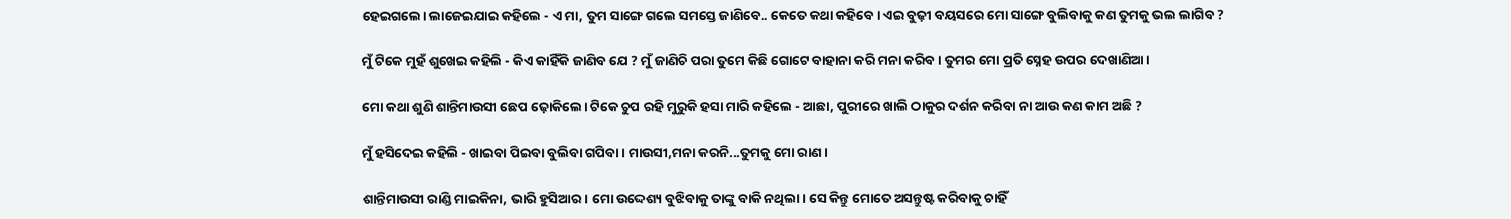ହେଇଗଲେ। ଲାଜେଇଯାଇ କହିଲେ - ଏ ମା, ତୁମ ସାଙ୍ଗେ ଗଲେ ସମସ୍ତେ ଜାଣିବେ.. କେତେ କଥା କହିବେ। ଏଇ ବୁଢ଼ୀ ବୟସରେ ମୋ ସାଙ୍ଗେ ବୁଲିବାକୁ କଣ ତୁମକୁ ଭଲ ଲାଗିବ ?

ମୁଁ ଟିକେ ମୁହଁ ଶୁଖେଇ କହିଲି - କିଏ କାହିଁକି ଜାଣିବ ଯେ ? ମୁଁ ଜାଣିଚି ପରା ତୁମେ କିଛି ଗୋଟେ ବାହାନା କରି ମନା କରିବ। ତୁମର ମୋ ପ୍ରତି ସ୍ନେହ ଉପର ଦେଖାଣିଆ।

ମୋ କଥା ଶୁଣି ଶାନ୍ତିମାଉସୀ ଛେପ ଢ଼ୋକିଲେ। ଟିକେ ଚୁପ ରହି ମୁରୁକି ହସା ମାରି କହିଲେ - ଆଛା, ପୁରୀରେ ଖାଲି ଠାକୁର ଦର୍ଶନ କରିବା ନା ଆଉ କଣ କାମ ଅଛି ?

ମୁଁ ହସିଦେଇ କହିଲି - ଖାଇବା ପିଇବା ବୁଲିବା ଗପିବା। ମାଉସୀ,ମନା କରନି...ତୁମକୁ ମୋ ରାଣ।

ଶାନ୍ତିମାଉସୀ ରାଣ୍ଡି ମାଇକିନା, ଭାରି ହୁସିଆର। ମୋ ଉଦ୍ଦେଶ୍ୟ ବୁଝିବାକୁ ତାଙ୍କୁ ବାକି ନଥିଲା। ସେ କିନ୍ତୁ ମୋତେ ଅସନ୍ତୁଷ୍ଟ କରିବାକୁ ଚାହିଁ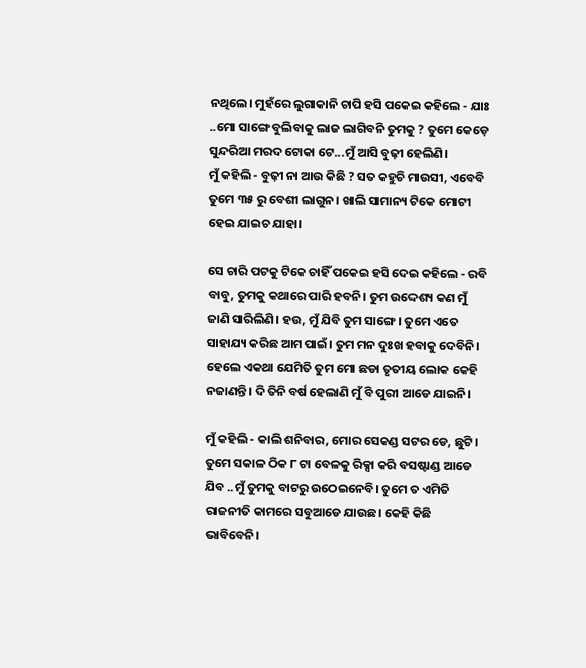ନଥିଲେ। ମୁହଁରେ ଲୁଗାକାନି ଚାପି ହସି ପକେଇ କହିଲେ - ଯାଃ ..ମୋ ସାଙ୍ଗେ ବୁଲିବାକୁ ଲାଜ ଲାଗିବନି ତୁମକୁ ? ତୁମେ କେଡ଼େ ସୁନ୍ଦରିଆ ମରଦ ଟୋକା ଟେ...ମୁଁ ଆସି ବୁଢ଼ୀ ହେଲିଣି।
ମୁଁ କହିଲି - ବୁଢ଼ୀ ନା ଆଉ କିଛି ? ସତ କହୁଚି ମାଉସୀ, ଏବେବି ତୁମେ ୩୫ ରୁ ବେଶୀ ଲାଗୁନ। ଖାଲି ସାମାନ୍ୟ ଟିକେ ମୋଟୀ ହେଇ ଯାଇଚ ଯାହା।

ସେ ଚାରି ପଟକୁ ଟିକେ ଚାହିଁ ପକେଇ ହସି ଦେଇ କହିଲେ - ରବି ବାବୁ, ତୁମକୁ କଥାରେ ପାରି ହବନି। ତୁମ ଉଦ୍ଦେଶ୍ୟ କଣ ମୁଁ ଜାଣି ସାରିଲିଣି। ହଉ, ମୁଁ ଯିବି ତୁମ ସାଙ୍ଗେ। ତୁମେ ଏତେ ସାହାଯ୍ୟ କରିଛ ଆମ ପାଇଁ। ତୁମ ମନ ଦୁଃଖ ହବାକୁ ଦେବିନି। ହେଲେ ଏକଥା ଯେମିତି ତୁମ ମୋ ଛଡା ତୃତୀୟ ଲୋକ କେହି ନଜାଣନ୍ତି। ଦି ତିନି ବର୍ଷ ହେଲାଣି ମୁଁ ବି ପୁରୀ ଆଡେ ଯାଇନି।

ମୁଁ କହିଲି - କାଲି ଶନିବାର, ମୋର ସେକଣ୍ଡ ସଟର ଡେ, ଛୁଟି। ତୁମେ ସକାଳ ଠିକ ୮ ଟା ବେଳକୁ ରିକ୍ସା କରି ବସଷ୍ଟାଣ୍ଡ ଆଡେ ଯିବ ..ମୁଁ ତୁମକୁ ବାଟରୁ ଉଠେଇନେବି। ତୁମେ ତ ଏମିତି ରାଜନୀତି କାମରେ ସବୁଆଡେ ଯାଉଛ। କେହି କିଛି ଭାବିବେନି।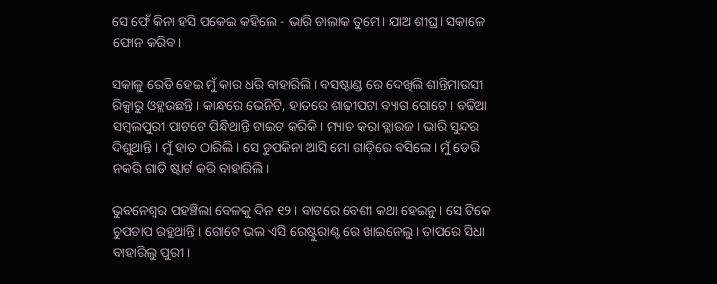ସେ ଫେଁ କିନା ହସି ପକେଇ କହିଲେ - ଭାରି ଚାଲାକ ତୁମେ। ଯାଅ ଶୀଘ୍ର। ସକାଳେ ଫୋନ କରିବ।

ସକାଳୁ ରେଡି ହେଇ ମୁଁ କାର ଧରି ବାହାରିଲି। ବସଷ୍ଟାଣ୍ଡ ରେ ଦେଖିଲି ଶାନ୍ତିମାଉସୀ ରିକ୍ସାରୁ ଓହ୍ଲଉଛନ୍ତି। କାନ୍ଧରେ ଭେନିଟି, ହାତରେ ଶାଢ଼ୀପଟା ବ୍ୟାଗ ଗୋଟେ। ବଢିଆ ସମ୍ବଲପୁରୀ ପାଟଟେ ପିନ୍ଧିଥାନ୍ତି ଟାଇଟ କରିକି। ମ୍ୟାଚ କରା ବ୍ଲାଉଜ। ଭାରି ସୁନ୍ଦର ଦିଶୁଥାନ୍ତି। ମୁଁ ହାତ ଠାରିଲି। ସେ ଚୁପକିନା ଆସି ମୋ ଗାଡ଼ିରେ ବସିଲେ। ମୁଁ ଡେରି ନକରି ଗାଡି ଷ୍ଟାର୍ଟ କରି ବାହାରିଲି।

ଭୁବନେଶ୍ୱର ପହଞ୍ଚିଲା ବେଳକୁ ଦିନ ୧୨। ବାଟରେ ବେଶୀ କଥା ହେଇନୁ। ସେ ଟିକେ ଚୁପଚାପ ରହୁଥାନ୍ତି। ଗୋଟେ ଭଲ ଏସି ରେଷ୍ଟୁରାଣ୍ଟ ରେ ଖାଇନେଲୁ। ତାପରେ ସିଧା ବାହାରିଲୁ ପୁରୀ।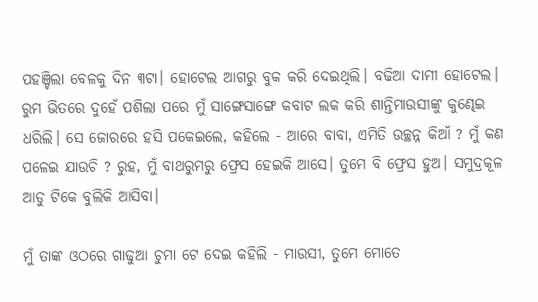ପହଞ୍ଚିଲା ବେଳକୁ ଦିନ ୩ଟା। ହୋଟେଲ ଆଗରୁ ବୁକ କରି ଦେଇଥିଲି। ବଢିଆ ଦାମୀ ହୋଟେଲ। ରୁମ ଭିତରେ ଦୁହେଁ ପଶିଲା ପରେ ମୁଁ ସାଙ୍ଗେସାଙ୍ଗେ କବାଟ ଲକ କରି ଶାନ୍ତିମାଉସୀଙ୍କୁ କୁଣ୍ଢେଇ ଧରିଲି। ସେ ଜୋରରେ ହସି ପକେଇଲେ, କହିଲେ - ଆରେ ବାବା, ଏମିତି ଉଚ୍ଛନ୍ନ କିଆଁ ? ମୁଁ କଣ ପଳେଇ ଯାଉଚି ? ରୁହ, ମୁଁ ବାଥରୁମରୁ ଫ୍ରେସ ହେଇକି ଆସେ। ତୁମେ ବି ଫ୍ରେସ ହୁଅ। ସମୁଦ୍ରକୂଳ ଆଡୁ ଟିକେ ବୁଲିକି ଆସିବା।

ମୁଁ ତାଙ୍କ ଓଠରେ ଗାଢୁଆ ଚୁମା ଟେ ଦେଇ କହିଲି - ମାଉସୀ, ତୁମେ ମୋତେ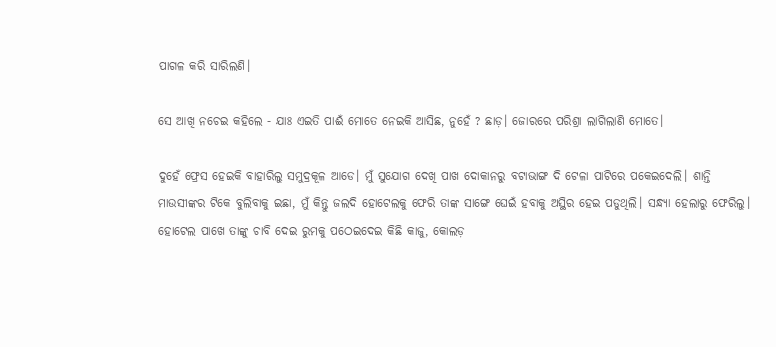ପାଗଳ କରି ସାରିଲଣି।

ସେ ଆଖି ନଚେଇ କହିଲେ - ଯାଃ ଏଇତି ପାଈଁ ମୋତେ ନେଇକି ଆସିଛ, ନୁହେଁ ? ଛାଡ଼। ଜୋରରେ ପରିଶ୍ରା ଲାଗିଲାଣି ମୋତେ।

ଦୁହେଁ ଫ୍ରେସ ହେଇକି ବାହାରିଲୁ ସମୁଦ୍ରକୂଳ ଆଡେ। ମୁଁ ସୁଯୋଗ ଦେଖି ପାଖ ଦୋକାନରୁ ବଟାଭାଙ୍ଗ ଦି ଟେଳା ପାଟିରେ ପକେଇଦେଲି। ଶାନ୍ତି ମାଉସୀଙ୍କର ଟିକେ ବୁଲିବାକୁ ଇଛା, ମୁଁ କିନ୍ତୁ ଜଲଦି ହୋଟେଲକୁ ଫେରି ତାଙ୍କ ସାଙ୍ଗେ ଘେଇଁ ହବାକୁ ଅସ୍ଥିର ହେଇ ପଡୁଥିଲି। ସନ୍ଧ୍ୟା ହେଲାରୁ ଫେରିଲୁ। ହୋଟେଲ ପାଖେ ତାଙ୍କୁ ଚାବି ଦେଇ ରୁମକୁ ପଠେଇଦେଇ କିଛି କାଜୁ, କୋଲଡ଼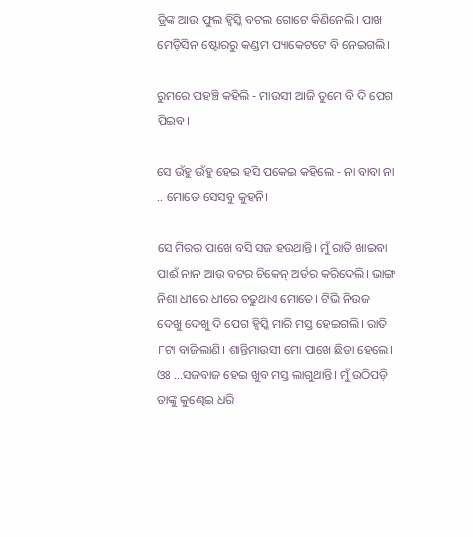ଡ୍ରିଙ୍କ ଆଉ ଫୁଲ ହ୍ବିସ୍କି ବଟଲ ଗୋଟେ କିଣିନେଲି। ପାଖ ମେଡ଼ିସିନ ଷ୍ଟୋରରୁ କଣ୍ଡମ ପ୍ୟାକେଟଟେ ବି ନେଇଗଲି।

ରୁମରେ ପହଞ୍ଚି କହିଲି - ମାଉସୀ ଆଜି ତୁମେ ବି ଦି ପେଗ ପିଇବ।

ସେ ଉଁହୁ ଉଁହୁ ହେଇ ହସି ପକେଇ କହିଲେ - ନା ବାବା ନା .. ମୋତେ ସେସବୁ କୁହନି।

ସେ ମିରର ପାଖେ ବସି ସଜ ହଉଥାନ୍ତି। ମୁଁ ରାତି ଖାଇବା ପାଈଁ ନାନ ଆଉ ବଟର ଚିକେନ୍ ଅର୍ଡର କରିଦେଲି। ଭାଙ୍ଗ ନିଶା ଧୀରେ ଧୀରେ ଚଢୁଥାଏ ମୋତେ। ଟିଭି ନିଉଜ ଦେଖୁ ଦେଖୁ ଦି ପେଗ ହ୍ବିସ୍କି ମାରି ମସ୍ତ ହେଇଗଲି। ରାତି ୮ଟା ବାଜିଲାଣି। ଶାନ୍ତିମାଉସୀ ମୋ ପାଖେ ଛିଡା ହେଲେ। ଓଃ ...ସଜବାଜ ହେଇ ଖୁବ ମସ୍ତ ଲାଗୁଥାନ୍ତି। ମୁଁ ଉଠିପଡ଼ି ତାଙ୍କୁ କୁଣ୍ଢେଇ ଧରି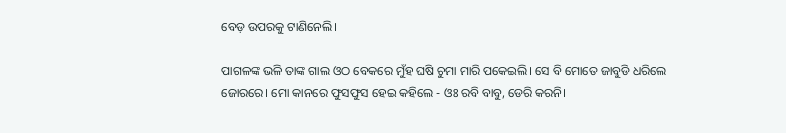ବେଡ଼ ଉପରକୁ ଟାଣିନେଲି।

ପାଗଳଙ୍କ ଭଳି ତାଙ୍କ ଗାଲ ଓଠ ବେକରେ ମୁଁହ ଘଷି ଚୁମା ମାରି ପକେଇଲି। ସେ ବି ମୋତେ ଜାବୁଡି ଧରିଲେ ଜୋରରେ। ମୋ କାନରେ ଫୁସଫୁସ ହେଇ କହିଲେ - ଓଃ ରବି ବାବୁ, ଡେରି କରନି।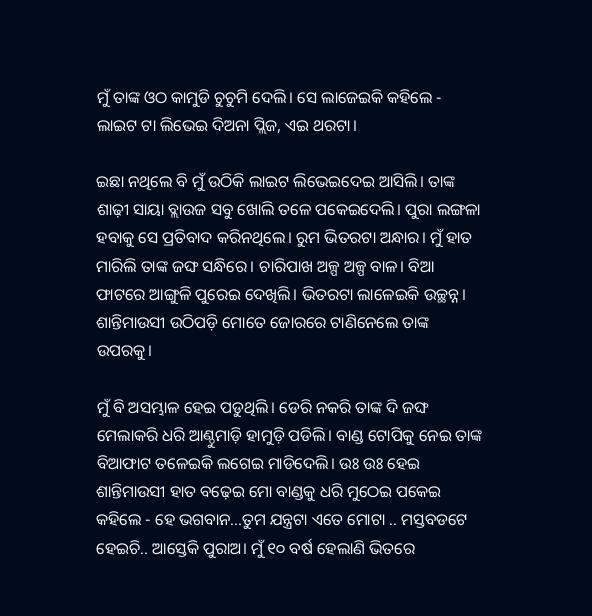ମୁଁ ତାଙ୍କ ଓଠ କାମୁଡି ଚୁଚୁମି ଦେଲି। ସେ ଲାଜେଇକି କହିଲେ - ଲାଇଟ ଟା ଲିଭେଇ ଦିଅନା ପ୍ଲିଜ, ଏଇ ଥରଟା।

ଇଛା ନଥିଲେ ବି ମୁଁ ଉଠିକି ଲାଇଟ ଲିଭେଇଦେଇ ଆସିଲି। ତାଙ୍କ ଶାଢ଼ୀ ସାୟା ବ୍ଲାଉଜ ସବୁ ଖୋଲି ତଳେ ପକେଇଦେଲି। ପୁରା ଲଙ୍ଗଳା ହବାକୁ ସେ ପ୍ରତିବାଦ କରିନଥିଲେ। ରୁମ ଭିତରଟା ଅନ୍ଧାର। ମୁଁ ହାତ ମାରିଲି ତାଙ୍କ ଜଙ୍ଘ ସନ୍ଧିରେ। ଚାରିପାଖ ଅଳ୍ପ ଅଳ୍ପ ବାଳ। ବିଆ ଫାଟରେ ଆଙ୍ଗୁଳି ପୁରେଇ ଦେଖିଲି। ଭିତରଟା ଲାଳେଇକି ଉଚ୍ଛନ୍ନ। ଶାନ୍ତିମାଉସୀ ଉଠିପଡ଼ି ମୋତେ ଜୋରରେ ଟାଣିନେଲେ ତାଙ୍କ ଉପରକୁ।

ମୁଁ ବି ଅସମ୍ଭାଳ ହେଇ ପଡୁଥିଲି। ଡେରି ନକରି ତାଙ୍କ ଦି ଜଙ୍ଘ ମେଲାକରି ଧରି ଆଣ୍ଠୁମାଡ଼ି ହାମୁଡ଼ି ପଡିଲି। ବାଣ୍ଡ ଟୋପିକୁ ନେଇ ତାଙ୍କ ବିଆଫାଟ ତଳେଇକି ଲଗେଇ ମାଡିଦେଲି। ଉଃ ଉଃ ହେଇ ଶାନ୍ତିମାଉସୀ ହାତ ବଢ଼େଇ ମୋ ବାଣ୍ଡକୁ ଧରି ମୁଠେଇ ପକେଇ କହିଲେ - ହେ ଭଗବାନ...ତୁମ ଯନ୍ତ୍ରଟା ଏତେ ମୋଟା .. ମସ୍ତବଡଟେ ହେଇଚି.. ଆସ୍ତେକି ପୁରାଅ। ମୁଁ ୧୦ ବର୍ଷ ହେଲାଣି ଭିତରେ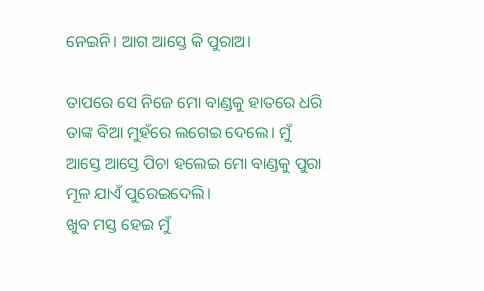ନେଇନି। ଆଗ ଆସ୍ତେ କି ପୁରାଅ।

ତାପରେ ସେ ନିଜେ ମୋ ବାଣ୍ଡକୁ ହାତରେ ଧରି ତାଙ୍କ ବିଆ ମୁହଁରେ ଲଗେଇ ଦେଲେ। ମୁଁ ଆସ୍ତେ ଆସ୍ତେ ପିଚା ହଲେଇ ମୋ ବାଣ୍ଡକୁ ପୁରା ମୂଳ ଯାଏଁ ପୁରେଇଦେଲି।
ଖୁବ ମସ୍ତ ହେଇ ମୁଁ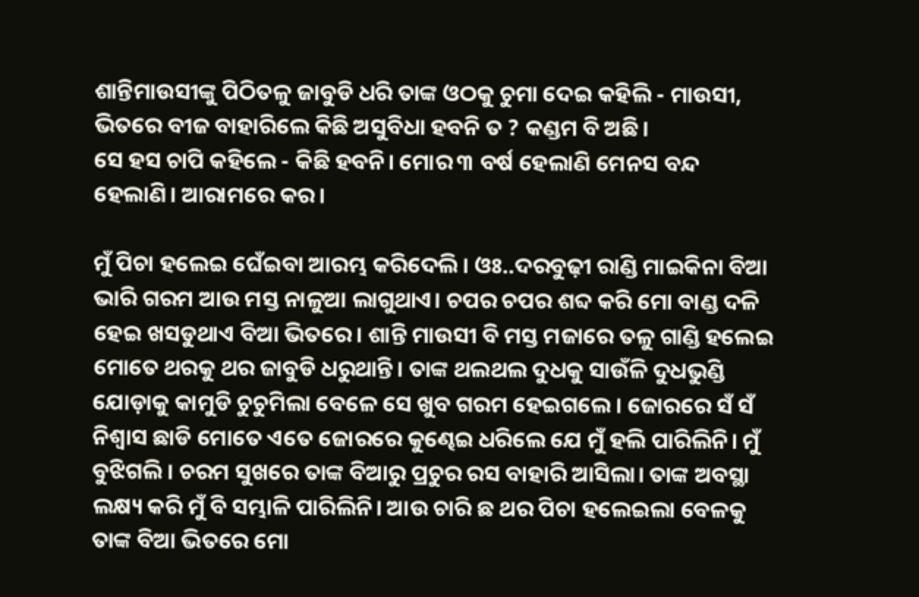ଶାନ୍ତିମାଉସୀଙ୍କୁ ପିଠିତଳୁ ଜାବୁଡି ଧରି ତାଙ୍କ ଓଠକୁ ଚୁମା ଦେଇ କହିଲି - ମାଉସୀ, ଭିତରେ ବୀଜ ବାହାରିଲେ କିଛି ଅସୁବିଧା ହବନି ତ ? କଣ୍ଡମ ବି ଅଛି।
ସେ ହସ ଚାପି କହିଲେ - କିଛି ହବନି। ମୋର ୩ ବର୍ଷ ହେଲାଣି ମେନସ ବନ୍ଦ ହେଲାଣି। ଆରାମରେ କର।

ମୁଁ ପିଚା ହଲେଇ ଘେଁଇବା ଆରମ୍ଭ କରିଦେଲି। ଓଃ..ଦରବୁଢ଼ୀ ରାଣ୍ଡି ମାଇକିନା ବିଆ ଭାରି ଗରମ ଆଉ ମସ୍ତ ନାଳୁଆ ଲାଗୁଥାଏ। ଚପର ଚପର ଶବ୍ଦ କରି ମୋ ବାଣ୍ଡ ଦଳି ହେଇ ଖସଡୁଥାଏ ବିଆ ଭିତରେ। ଶାନ୍ତି ମାଉସୀ ବି ମସ୍ତ ମଜାରେ ତଳୁ ଗାଣ୍ଡି ହଲେଇ ମୋତେ ଥରକୁ ଥର ଜାବୁଡି ଧରୁଥାନ୍ତି। ତାଙ୍କ ଥଲଥଲ ଦୁଧକୁ ସାଉଁଳି ଦୁଧଭୁଣ୍ଡି ଯୋଡ଼ାକୁ କାମୁଡି ଚୁଚୁମିଲା ବେଳେ ସେ ଖୁବ ଗରମ ହେଇଗଲେ। ଜୋରରେ ସଁ ସଁ ନିଶ୍ୱାସ ଛାଡି ମୋତେ ଏତେ ଜୋରରେ କୁଣ୍ଢେଇ ଧରିଲେ ଯେ ମୁଁ ହଲି ପାରିଲିନି। ମୁଁ ବୁଝିଗଲି। ଚରମ ସୁଖରେ ତାଙ୍କ ବିଆରୁ ପ୍ରଚୁର ରସ ବାହାରି ଆସିଲା। ତାଙ୍କ ଅବସ୍ଥା ଲକ୍ଷ୍ୟ କରି ମୁଁ ବି ସମ୍ଭାଳି ପାରିଲିନି। ଆଉ ଚାରି ଛ ଥର ପିଚା ହଲେଇଲା ବେଳକୁ ତାଙ୍କ ବିଆ ଭିତରେ ମୋ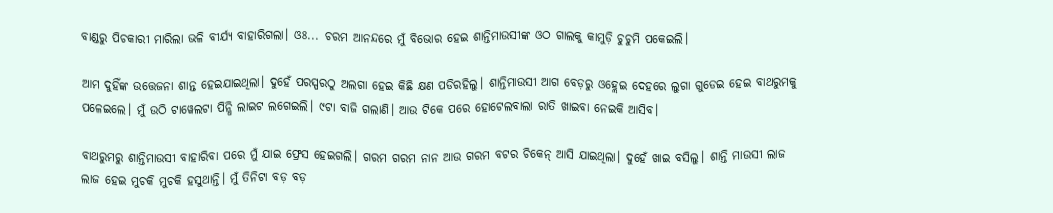ବାଣ୍ଡରୁ ପିଚକାରୀ ମାରିଲା ଭଳି ବୀର୍ଯ୍ୟ ବାହାରିଗଲା। ଓଃ... ଚରମ ଆନନ୍ଦରେ ମୁଁ ବିଭୋର ହେଇ ଶାନ୍ତିମାଉସୀଙ୍କ ଓଠ ଗାଲକୁ କାମୁଡ଼ି ଚୁଚୁମି ପକେଇଲି।

ଆମ ଦୁହିଁଙ୍କ ଉତ୍ତେଜନା ଶାନ୍ତ ହେଇଯାଇଥିଲା। ଦୁହେଁ ପରସ୍ପରଠୁ ଅଲଗା ହେଇ କିଛି କ୍ଷଣ ପଡିରହିଲୁ। ଶାନ୍ତିମାଉସୀ ଆଗ ବେଡ଼ରୁ ଓହ୍ଲେଇ ଦେହରେ ଲୁଗା ଗୁଡେଇ ହେଇ ବାଥରୁମକୁ ପଳେଇଲେ। ମୁଁ ଉଠି ଟାୱେଲଟା ପିନ୍ଧି ଲାଇଟ ଲଗେଇଲି। ୯ଟା ବାଜି ଗଲାଣି। ଆଉ ଟିକେ ପରେ ହୋଟେଲବାଲା ରାତି ଖାଇବା ନେଇକି ଆସିବ।

ବାଥରୁମରୁ ଶାନ୍ତିମାଉସୀ ବାହାରିବା ପରେ ମୁଁ ଯାଇ ଫ୍ରେସ ହେଇଗଲି। ଗରମ ଗରମ ନାନ ଆଉ ଗରମ ବଟର ଚିକେନ୍ ଆସି ଯାଇଥିଲା। ଦୁହେଁ ଖାଇ ବସିଲୁ। ଶାନ୍ତି ମାଉସୀ ଲାଜ ଲାଜ ହେଇ ମୁଚକି ମୁଚକି ହସୁଥାନ୍ତି। ମୁଁ ତିନିଟା ବଡ଼ ବଡ଼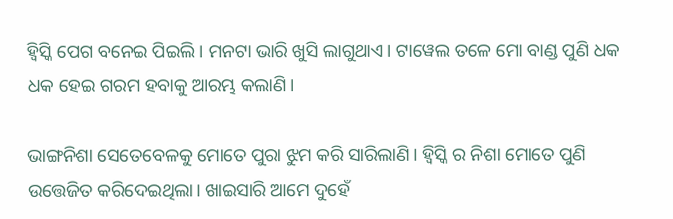ହ୍ବିସ୍କି ପେଗ ବନେଇ ପିଇଲି। ମନଟା ଭାରି ଖୁସି ଲାଗୁଥାଏ। ଟାୱେଲ ତଳେ ମୋ ବାଣ୍ଡ ପୁଣି ଧକ ଧକ ହେଇ ଗରମ ହବାକୁ ଆରମ୍ଭ କଲାଣି।

ଭାଙ୍ଗନିଶା ସେତେବେଳକୁ ମୋତେ ପୁରା ଝୁମ କରି ସାରିଲାଣି। ହ୍ବିସ୍କି ର ନିଶା ମୋତେ ପୁଣି ଉତ୍ତେଜିତ କରିଦେଇଥିଲା। ଖାଇସାରି ଆମେ ଦୁହେଁ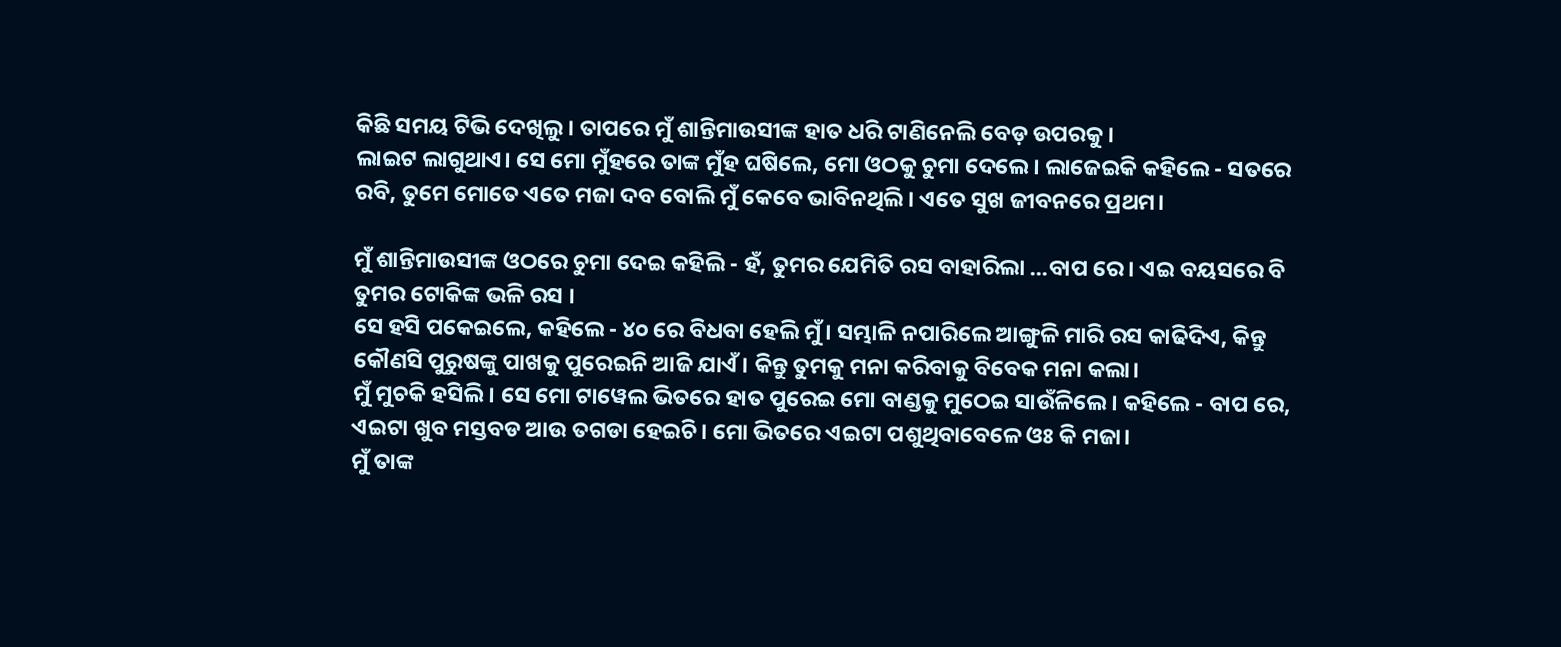କିଛି ସମୟ ଟିଭି ଦେଖିଲୁ। ତାପରେ ମୁଁ ଶାନ୍ତିମାଉସୀଙ୍କ ହାତ ଧରି ଟାଣିନେଲି ବେଡ଼ ଉପରକୁ।
ଲାଇଟ ଲାଗୁଥାଏ। ସେ ମୋ ମୁଁହରେ ତାଙ୍କ ମୁଁହ ଘଷିଲେ, ମୋ ଓଠକୁ ଚୁମା ଦେଲେ। ଲାଜେଇକି କହିଲେ - ସତରେ ରବି, ତୁମେ ମୋତେ ଏତେ ମଜା ଦବ ବୋଲି ମୁଁ କେବେ ଭାବିନଥିଲି। ଏତେ ସୁଖ ଜୀବନରେ ପ୍ରଥମ।

ମୁଁ ଶାନ୍ତିମାଉସୀଙ୍କ ଓଠରେ ଚୁମା ଦେଇ କହିଲି - ହଁ, ତୁମର ଯେମିତି ରସ ବାହାରିଲା ...ବାପ ରେ। ଏଇ ବୟସରେ ବି ତୁମର ଟୋକିଙ୍କ ଭଳି ରସ ।
ସେ ହସି ପକେଇଲେ, କହିଲେ - ୪୦ ରେ ବିଧବା ହେଲି ମୁଁ। ସମ୍ଭାଳି ନପାରିଲେ ଆଙ୍ଗୁଳି ମାରି ରସ କାଢିଦିଏ, କିନ୍ତୁ କୌଣସି ପୁରୁଷଙ୍କୁ ପାଖକୁ ପୁରେଇନି ଆଜି ଯାଏଁ। କିନ୍ତୁ ତୁମକୁ ମନା କରିବାକୁ ବିବେକ ମନା କଲା।
ମୁଁ ମୁଚକି ହସିଲି। ସେ ମୋ ଟାୱେଲ ଭିତରେ ହାତ ପୁରେଇ ମୋ ବାଣ୍ଡକୁ ମୁଠେଇ ସାଉଁଳିଲେ। କହିଲେ - ବାପ ରେ, ଏଇଟା ଖୁବ ମସ୍ତବଡ ଆଉ ତଗଡା ହେଇଚି। ମୋ ଭିତରେ ଏଇଟା ପଶୁଥିବାବେଳେ ଓଃ କି ମଜା।
ମୁଁ ତାଙ୍କ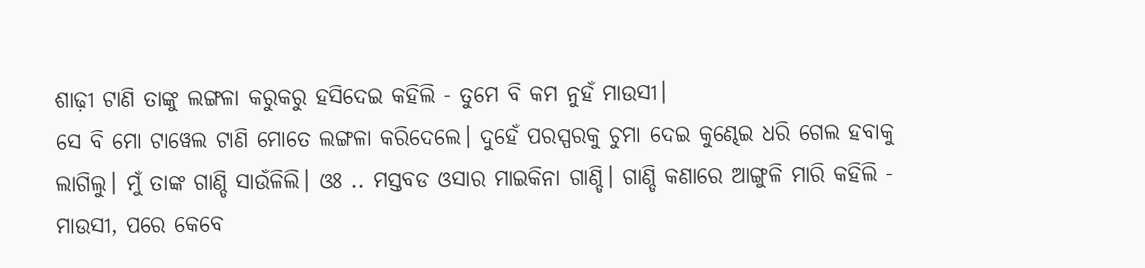ଶାଢ଼ୀ ଟାଣି ତାଙ୍କୁ ଲଙ୍ଗଳା କରୁକରୁ ହସିଦେଇ କହିଲି - ତୁମେ ବି କମ ନୁହଁ ମାଉସୀ।
ସେ ବି ମୋ ଟାୱେଲ ଟାଣି ମୋତେ ଲଙ୍ଗଳା କରିଦେଲେ। ଦୁହେଁ ପରସ୍ପରକୁ ଚୁମା ଦେଇ କୁଣ୍ଢେଇ ଧରି ଗେଲ ହବାକୁ ଲାଗିଲୁ। ମୁଁ ତାଙ୍କ ଗାଣ୍ଡି ସାଉଁଳିଲି। ଓଃ .. ମସ୍ତବଡ ଓସାର ମାଇକିନା ଗାଣ୍ଡି। ଗାଣ୍ଡି କଣାରେ ଆଙ୍ଗୁଳି ମାରି କହିଲି - ମାଉସୀ, ପରେ କେବେ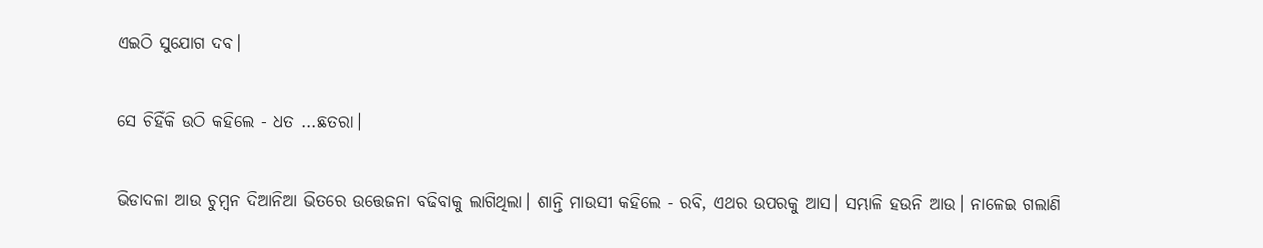ଏଇଠି ସୁଯୋଗ ଦବ।

ସେ ଚିହିଁକି ଉଠି କହିଲେ - ଧତ ...ଛତରା।

ଭିଡାଦଳା ଆଉ ଚୁମ୍ବନ ଦିଆନିଆ ଭିତରେ ଉତ୍ତେଜନା ବଢିବାକୁ ଲାଗିଥିଲା। ଶାନ୍ତି ମାଉସୀ କହିଲେ - ରବି, ଏଥର ଉପରକୁ ଆସ। ସମ୍ଭାଳି ହଉନି ଆଉ। ନାଳେଇ ଗଲାଣି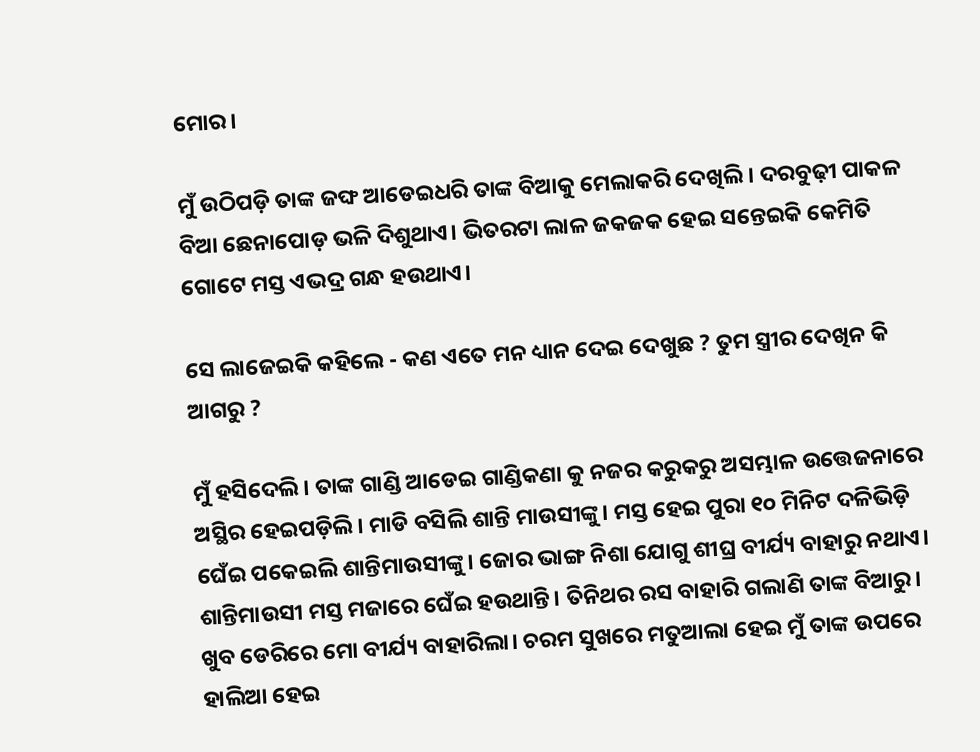ମୋର।

ମୁଁ ଉଠିପଡ଼ି ତାଙ୍କ ଜଙ୍ଘ ଆଡେଇଧରି ତାଙ୍କ ବିଆକୁ ମେଲାକରି ଦେଖିଲି। ଦରବୁଢ଼ୀ ପାକଳ ବିଆ ଛେନାପୋଡ଼ ଭଳି ଦିଶୁଥାଏ। ଭିତରଟା ଲାଳ ଜକଜକ ହେଇ ସନ୍ତେଇକି କେମିତି ଗୋଟେ ମସ୍ତ ଏଭଦ୍ର ଗନ୍ଧ ହଉଥାଏ।

ସେ ଲାଜେଇକି କହିଲେ - କଣ ଏତେ ମନ ଧ୍ୟାନ ଦେଇ ଦେଖୁଛ ? ତୁମ ସ୍ତ୍ରୀର ଦେଖିନ କି ଆଗରୁ ?

ମୁଁ ହସିଦେଲି। ତାଙ୍କ ଗାଣ୍ଡି ଆଡେଇ ଗାଣ୍ଡିକଣା କୁ ନଜର କରୁକରୁ ଅସମ୍ଭାଳ ଉତ୍ତେଜନାରେ ଅସ୍ଥିର ହେଇପଡ଼ିଲି। ମାଡି ବସିଲି ଶାନ୍ତି ମାଉସୀଙ୍କୁ। ମସ୍ତ ହେଇ ପୁରା ୧୦ ମିନିଟ ଦଳିଭିଡ଼ି ଘେଁଇ ପକେଇଲି ଶାନ୍ତିମାଉସୀଙ୍କୁ। ଜୋର ଭାଙ୍ଗ ନିଶା ଯୋଗୁ ଶୀଘ୍ର ବୀର୍ଯ୍ୟ ବାହାରୁ ନଥାଏ। ଶାନ୍ତିମାଉସୀ ମସ୍ତ ମଜାରେ ଘେଁଇ ହଉଥାନ୍ତି। ତିନିଥର ରସ ବାହାରି ଗଲାଣି ତାଙ୍କ ବିଆରୁ। ଖୁବ ଡେରିରେ ମୋ ବୀର୍ଯ୍ୟ ବାହାରିଲା। ଚରମ ସୁଖରେ ମତୁଆଲା ହେଇ ମୁଁ ତାଙ୍କ ଉପରେ ହାଲିଆ ହେଇ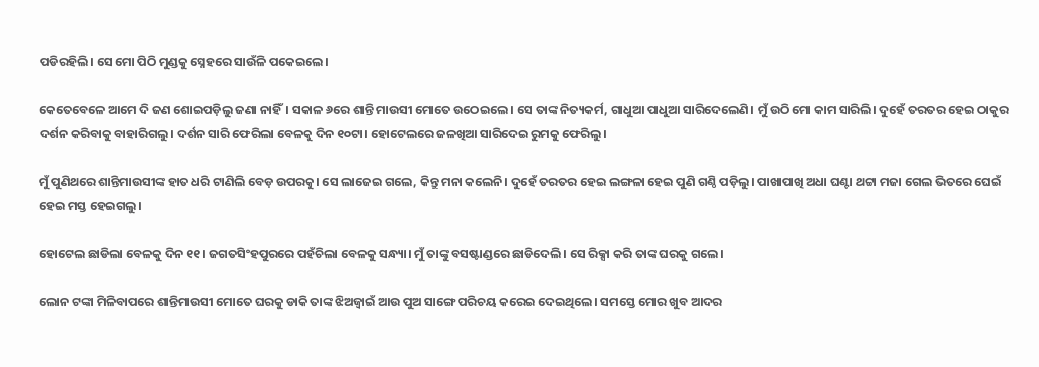ପଡିରହିଲି। ସେ ମୋ ପିଠି ମୁଣ୍ଡକୁ ସ୍ନେହରେ ସାଉଁଳି ପକେଇଲେ।

କେତେବେଳେ ଆମେ ଦି ଜଣ ଶୋଇପଡ଼ିଲୁ ଜଣା ନାହିଁ। ସକାଳ ୬ରେ ଶାନ୍ତି ମାଉସୀ ମୋତେ ଉଠେଇଲେ। ସେ ତାଙ୍କ ନିତ୍ୟକର୍ମ, ଗାଧୁଆ ପାଧୁଆ ସାରିଦେଲେଣି। ମୁଁ ଉଠି ମୋ କାମ ସାରିଲି। ଦୁହେଁ ତରତର ହେଇ ଠାକୁର ଦର୍ଶନ କରିବାକୁ ବାହାରିଗଲୁ। ଦର୍ଶନ ସାରି ଫେରିଲା ବେଳକୁ ଦିନ ୧୦ଟା। ହୋଟେଲରେ ଜଳଖିଆ ସାରିଦେଇ ରୁମକୁ ଫେରିଲୁ।

ମୁଁ ପୁଣିଥରେ ଶାନ୍ତିମାଉସୀଙ୍କ ହାତ ଧରି ଟାଣିଲି ବେଡ଼ ଉପରକୁ। ସେ ଲାଜେଇ ଗଲେ, କିନ୍ତୁ ମନା କଲେନି। ଦୁହେଁ ତରତର ହେଇ ଲଙ୍ଗଳା ହେଇ ପୁଣି ଗଣ୍ଠି ପଡ଼ିଲୁ। ପାଖାପାଖି ଅଧା ଘଣ୍ଟା ଥଟ୍ଟା ମଜା ଗେଲ ଭିତରେ ଘେଇଁ ହେଇ ମସ୍ତ ହେଇଗଲୁ।

ହୋଟେଲ ଛାଡିଲା ବେଳକୁ ଦିନ ୧୧। ଜଗତସିଂହପୁରରେ ପହଁଚିଲା ବେଳକୁ ସନ୍ଧ୍ୟା। ମୁଁ ତାଙ୍କୁ ବସଷ୍ଟାଣ୍ଡରେ ଛାଡିଦେଲି। ସେ ରିକ୍ସା କରି ତାଙ୍କ ଘରକୁ ଗଲେ।

ଲୋନ ଟଙ୍କା ମିଳିବାପରେ ଶାନ୍ତିମାଉସୀ ମୋତେ ଘରକୁ ଡାକି ତାଙ୍କ ଝିଅଜ୍ବାଇଁ ଆଉ ପୁଅ ସାଙ୍ଗେ ପରିଚୟ କରେଇ ଦେଇଥିଲେ। ସମସ୍ତେ ମୋର ଖୁବ ଆଦର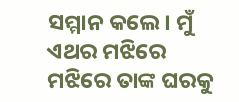ସମ୍ମାନ କଲେ। ମୁଁ ଏଥର ମଝିରେ ମଝିରେ ତାଙ୍କ ଘରକୁ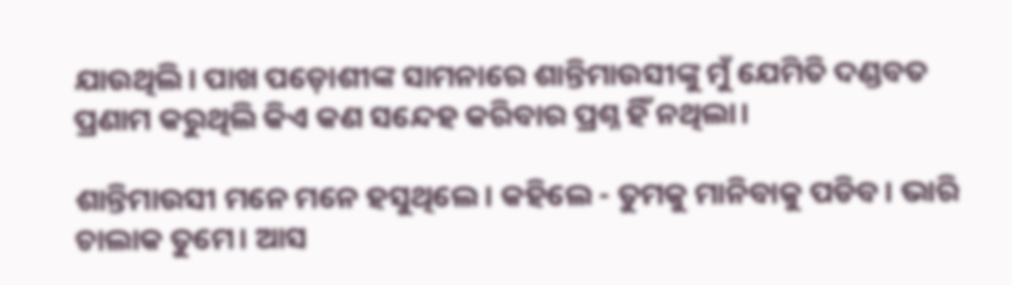ଯାଉଥିଲି। ପାଖ ପଡ଼ୋଶୀଙ୍କ ସାମନାରେ ଶାନ୍ତିମାଉସୀଙ୍କୁ ମୁଁ ଯେମିତି ଦଣ୍ଡବତ ପ୍ରଣାମ କରୁଥିଲି କିଏ କଣ ସନ୍ଦେହ କରିବାର ପ୍ରଶ୍ନ ହିଁ ନଥିଲା।

ଶାନ୍ତିମାଉସୀ ମନେ ମନେ ହସୁଥିଲେ। କହିଲେ - ତୁମକୁ ମାନିବାକୁ ପଡିବ। ଭାରି ଚାଲାକ ତୁମେ। ଆସ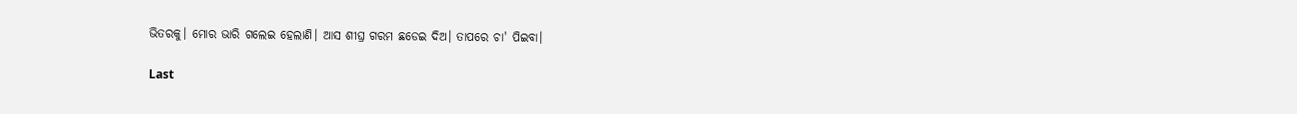ଭିତରକୁ। ମୋର ଭାରି ଗଲେଇ ହେଲାଣି। ଆସ ଶୀଘ୍ର ଗରମ ଛଡେଇ ଦିଅ। ତାପରେ ଚା' ପିଇବା।

Last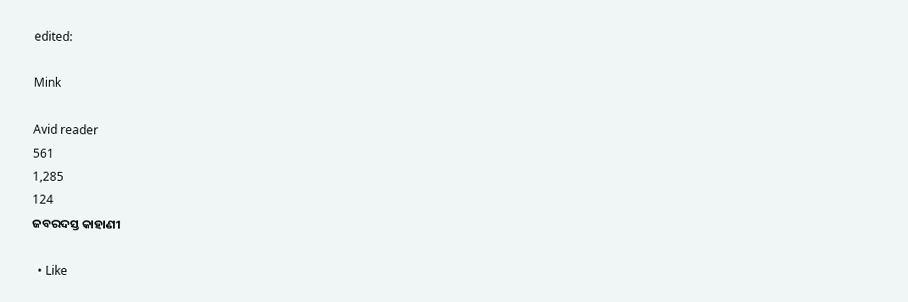edited:

Mink

Avid reader
561
1,285
124
ଜବରଦସ୍ତ କାହାଣୀ

  • Like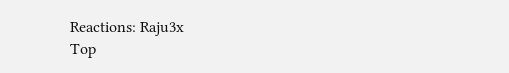Reactions: Raju3x
Top